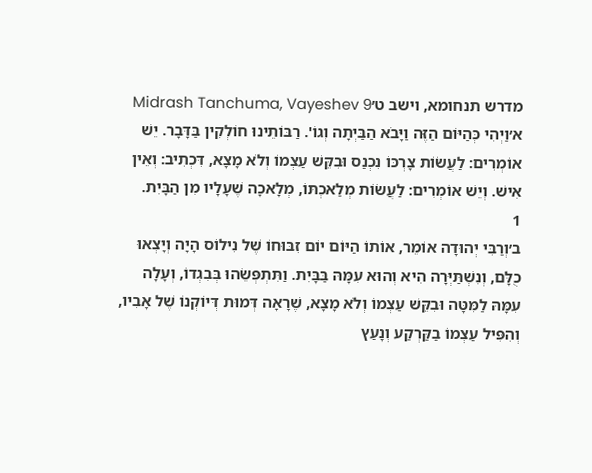מדרש תנחומא, וישב ט׳Midrash Tanchuma, Vayeshev 9
א׳וַיְהִי כְּהַיּוֹם הַזֶּה וַיָּבֹא הַבַּיְתָה וְגוֹ'. רַבּוֹתֵינוּ חוֹלְקִין בַּדָּבָר. יֵשׁ אוֹמְרִים: לַעֲשׂוֹת צָרְכּוֹ נִכְנַס וּבִקֵּשׁ עַצְמוֹ וְלֹא מָצָא, דִּכְתִיב: וְאֵין אִישׁ. וְיֵשׁ אוֹמְרִים: לַעֲשׂוֹת מְלַאכְתּוֹ, מְלָאכָה שֶׁעָלָיו מִן הַבָּיִת.
1
ב׳וְרַבִּי יְהוּדָה אוֹמֵר, אוֹתוֹ הַיּוֹם יוֹם זִבּוּחוֹ שֶׁל נִילוֹס הָיָה וְיָצְאוּ כֻלָּם, וְנִשְׁתַּיְּרָה הִיא וְהוּא עִמָּהּ בַּבָּיִת. וַתִּתְפְּשֵׂהוּ בְּבִגְדוֹ, וְעָלָה עִמָּהּ לַמִּטָּה וּבִקֵּשׁ עַצְמוֹ וְלֹא מָצָא, שֶׁרָאָה דְּמוּת דְּיוֹקְנוֹ שֶׁל אָבִיו, וְהִפִּיל עַצְמוֹ בַקַּרְקַע וְנָעַץ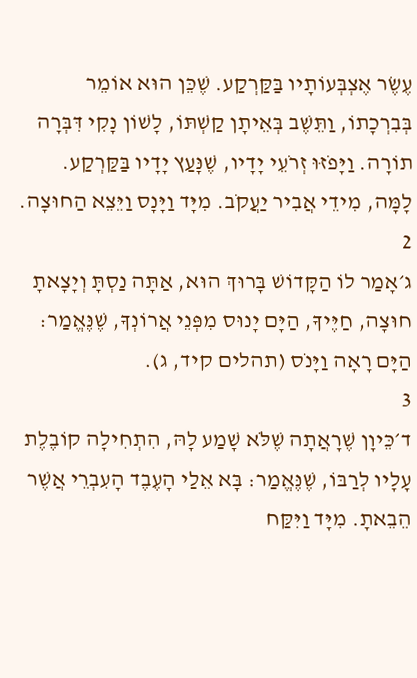עֶשֶׂר אֶצְבְּעוֹתָיו בַּקַּרְקַע. שֶׁכֵּן הוּא אוֹמֵר בְּבִרְכָתוֹ, וַתֵּשֶׁב בְּאֵיתָן קַשְׁתּוֹ, לָשׁוֹן נָקִי דִּבְּרָה תוֹרָה. וַיָּפֹזּוּ זְרֹעֵי יָדָיו, שֶׁנָּעַץ יָדָיו בַּקַּרְקַע. לָמָּה, מִידֵי אֲבִיר יַעֲקֹב. מִיָּד וַיָּנָס וַיֵּצֵא הַחוּצָה.
2
ג׳אָמַר לוֹ הַקָּדוֹשׁ בָּרוּךְ הוּא, אַתָּה נַסְתָּ וְיָצָאתָ חוּצָה, חַיֶּיךָ, הַיָּם יָנוּס מִפְּנֵי אֲרוֹנְךָ, שֶׁנֶּאֱמַר: הַיָּם רָאָה וַיָּנֹס (תהלים קיד, ג).
3
ד׳כֵּיוָן שֶׁרָאֲתָה שֶׁלֹּא שָׁמַע לָהּ, הִתְחִילָה קוֹבֶלֶת עָלָיו לְרַבּוֹ, שֶׁנֶּאֱמַר: בָּא אֵלַי הָעֶבֶד הָעִבְרֵי אֲשֶׁר הֵבֵאתָ. מִיָּד וַיִּקַּח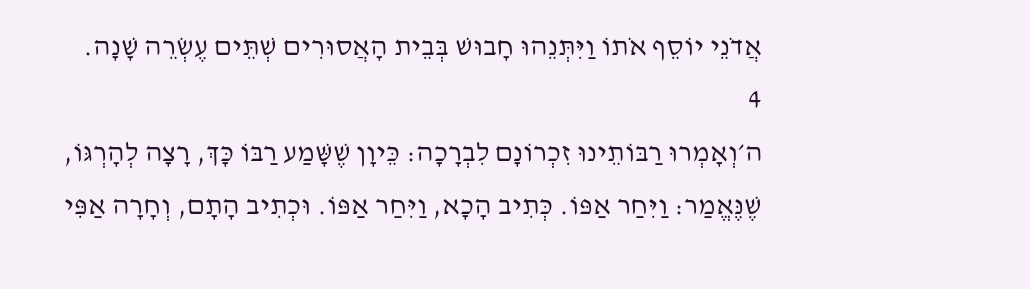אֲדֹנֵי יוֹסֵף אֹתוֹ וַיִּתְּנֵהוּ חָבוּשׁ בְּבֵית הָאֲסוּרִים שְׁתֵּים עֶשְׂרֵה שָׁנָה.
4
ה׳וְאָמְרוּ רַבּוֹתֵינוּ זִכְרוֹנָם לִבְרָכָה: כֵּיוָן שֶׁשָּׁמַע רַבּוֹ כָּךְ, רָצָה לְהָרְגּוֹ, שֶׁנֶּאֱמַר: וַיִּחַר אַפּוֹ. כְּתִיב הָכָא, וַיִּחַר אַפּוֹ. וּכְתִיב הָתָם, וְחָרָה אַפִּי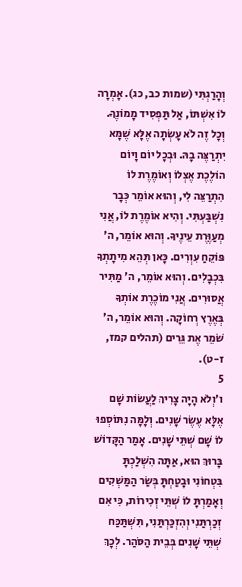וְהָרַגְתִּי (שמות כב, כג). אָמְרָה לוֹ אִשְׁתּוֹ, אַל תַּפְסִיד מָמוֹנֶךָ. וְכָל זֶה לֹא עָשְׂתָה אֶלָּא שֶׁמָּא יִתְרַצֶּה בָהּ. וּבְכָל יוֹם וָיוֹם הוֹלֶכֶת אֶצְלוֹ וְאוֹמֶרֶת לוֹ הִתְרַצֵּה לִי, וְהוּא אוֹמֵר כְּבָר נִשְׁבַּעְתִּי. וְהִיא אוֹמֶרֶת לוֹ, אֲנִי מְעַוֶּרֶת עֵינֶיךָ. וְהוּא אוֹמֵר, ה' פּוֹקֵחַ עִוְרִים. כָּאן תְּהֵא מִיתָתְךָ בִּכְבָלִים. וְהוּא אוֹמֵר, ה' מַתִּיר אֲסוּרִים. אֲנִי מוֹכֶרֶת אוֹתְךָ בְּאֶרֶץ רְחוֹקָה. וְהוּא אוֹמֵר, ה' שֹׁמֵר אֶת גֵּרִים (תהלים קמז, ז-ט).
5
ו׳וְלֹא הָיָה צָרִיךְ לַעֲשׂוֹת שָׁם אֶלָּא עֶשֶׂר שָׁנִים. וְלָמָּה נִתּוֹסְפוּ לוֹ שָׁם שְׁתֵּי שָׁנִים. אָמַר הַקָּדוֹשׁ בָּרוּךְ הוּא, אַתָּה הִשְׁלַכְתָּ בִּטְחוֹנִי וּבָטַחְתָּ בְּשַׂר הַמַּשְׁקִים וְאָמַרְתָּ לוֹ שְׁתֵּי זְכִירוֹת, כִּי אִם זְכַרְתַּנִי וְהִזְכַּרְתַּנִי, תִּשְׁתַּכַּח שְׁתֵּי שָׁנִים בְּבֵית הַסֹּהַר. לְכָךְ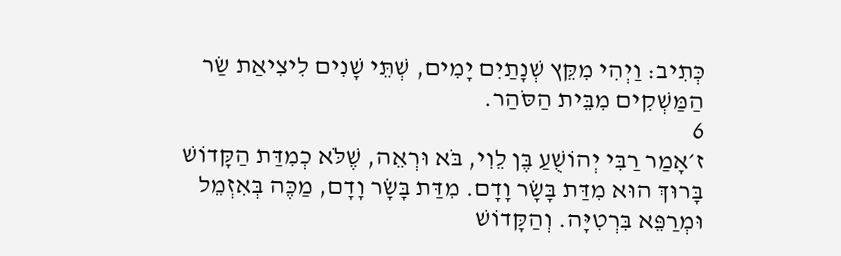כְּתִיב: וַיְהִי מִקֵּץ שְׁנָתַיִם יָמִים, שְׁתֵּי שָׁנִים לִיצִיאַת שַׂר הַמַּשְׁקִים מִבֵּית הַסֹּהַר.
6
ז׳אָמַר רַבִּי יְהוֹשֻׁעַ בֶּן לֵוִי, בֹּא וּרְאֵה, שֶׁלֹּא כְמִדַּת הַקָּדוֹשׁ בָּרוּךְ הוּא מִדַּת בָּשָׂר וָדָם. מִדַּת בָּשָׂר וָדָם, מַכֶּה בְּאִזְמֵל וּמְרַפֵּא בִּרְטִיָּה. וְהַקָּדוֹשׁ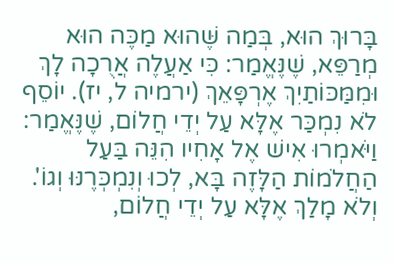בָּרוּךְ הוּא, בְּמַה שֶּׁהוּא מַכֶּה הוּא מְרַפֵּא, שֶׁנֶּאֱמַר: כִּי אַעֲלֶה אֲרֻכָה לָךְ וּמִמַּכּוֹתַיִךְ אֶרְפָּאֵךְ (ירמיה ל, יז). יוֹסֵף לֹא נִמְכַּר אֶלָּא עַל יְדֵי חֲלוֹם, שֶׁנֶּאֱמַר: וַיֹּאמְרוּ אִישׁ אֶל אָחִיו הִנֵּה בַּעַל הַחֲלֹמוֹת הַלָּזֶה בָּא, לְכוּ וְנִמְכְּרֶנּוּ וְגוֹ'. וְלֹא מָלַךְ אֶלָּא עַל יְדֵי חֲלוֹם,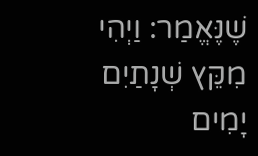שֶׁנֶּאֱמַר: וַיְהִי מִקֵּץ שְׁנָתַיִם יָמִים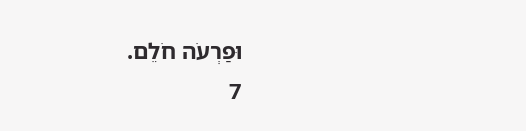וּפַרְעֹה חֹלֵם.
7